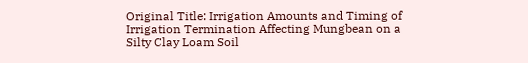Original Title: Irrigation Amounts and Timing of Irrigation Termination Affecting Mungbean on a Silty Clay Loam Soil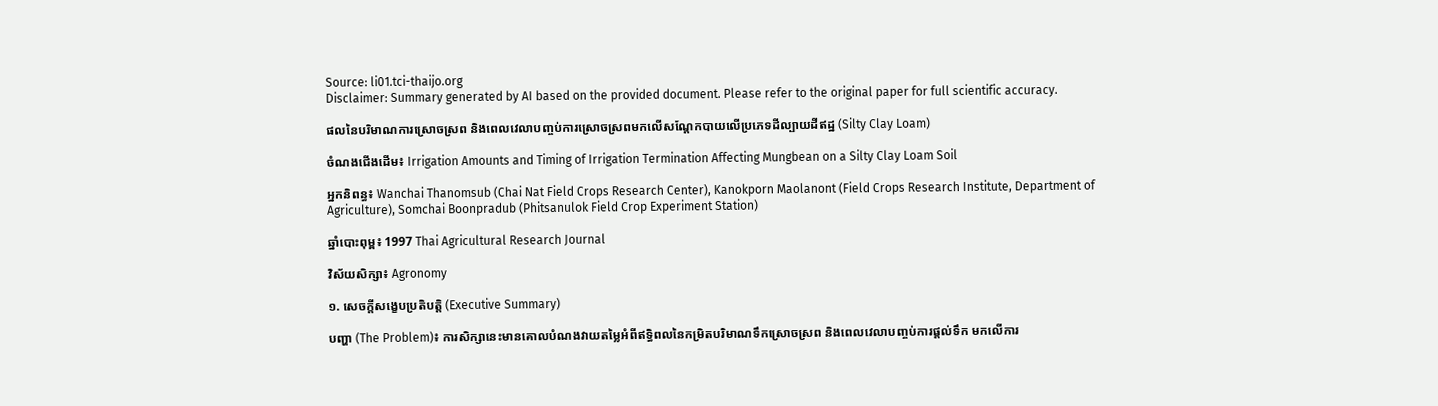Source: li01.tci-thaijo.org
Disclaimer: Summary generated by AI based on the provided document. Please refer to the original paper for full scientific accuracy.

ផលនៃបរិមាណការស្រោចស្រព និងពេលវេលាបញ្ចប់ការស្រោចស្រពមកលើសណ្តែកបាយលើប្រភេទដីល្បាយដីឥដ្ឋ (Silty Clay Loam)

ចំណងជើងដើម៖ Irrigation Amounts and Timing of Irrigation Termination Affecting Mungbean on a Silty Clay Loam Soil

អ្នកនិពន្ធ៖ Wanchai Thanomsub (Chai Nat Field Crops Research Center), Kanokporn Maolanont (Field Crops Research Institute, Department of Agriculture), Somchai Boonpradub (Phitsanulok Field Crop Experiment Station)

ឆ្នាំបោះពុម្ព៖ 1997 Thai Agricultural Research Journal

វិស័យសិក្សា៖ Agronomy

១. សេចក្តីសង្ខេបប្រតិបត្តិ (Executive Summary)

បញ្ហា (The Problem)៖ ការសិក្សានេះមានគោលបំណងវាយតម្លៃអំពីឥទ្ធិពលនៃកម្រិតបរិមាណទឹកស្រោចស្រព និងពេលវេលាបញ្ចប់ការផ្តល់ទឹក មកលើការ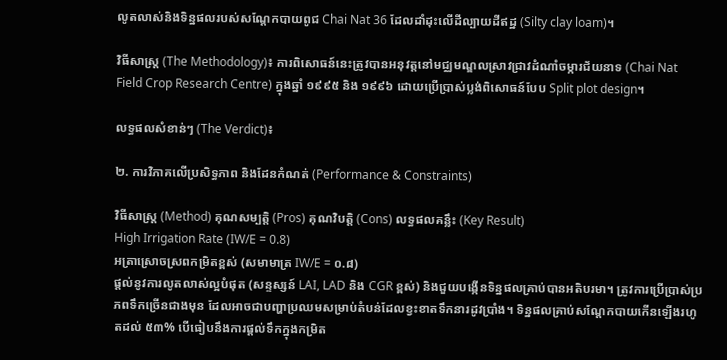លូតលាស់និងទិន្នផលរបស់សណ្តែកបាយពូជ Chai Nat 36 ដែលដាំដុះលើដីល្បាយដីឥដ្ឋ (Silty clay loam)។

វិធីសាស្ត្រ (The Methodology)៖ ការពិសោធន៍នេះត្រូវបានអនុវត្តនៅមជ្ឈមណ្ឌលស្រាវជ្រាវដំណាំចម្ការជ័យនាទ (Chai Nat Field Crop Research Centre) ក្នុងឆ្នាំ ១៩៩៥ និង ១៩៩៦ ដោយប្រើប្រាស់ប្លង់ពិសោធន៍បែប Split plot design។

លទ្ធផលសំខាន់ៗ (The Verdict)៖

២. ការវិភាគលើប្រសិទ្ធភាព និងដែនកំណត់ (Performance & Constraints)

វិធីសាស្ត្រ (Method) គុណសម្បត្តិ (Pros) គុណវិបត្តិ (Cons) លទ្ធផលគន្លឹះ (Key Result)
High Irrigation Rate (IW/E = 0.8)
អត្រាស្រោចស្រពកម្រិតខ្ពស់ (សមាមាត្រ IW/E = ០.៨)
ផ្តល់នូវការលូតលាស់ល្អបំផុត (សន្ទស្សន៍ LAI, LAD និង CGR ខ្ពស់) និងជួយបង្កើនទិន្នផលគ្រាប់បានអតិបរមា។ ត្រូវការប្រើប្រាស់ប្រភពទឹកច្រើនជាងមុន ដែលអាចជាបញ្ហាប្រឈមសម្រាប់តំបន់ដែលខ្វះខាតទឹកនារដូវប្រាំង។ ទិន្នផលគ្រាប់សណ្តែកបាយកើនឡើងរហូតដល់ ៥៣% បើធៀបនឹងការផ្តល់ទឹកក្នុងកម្រិត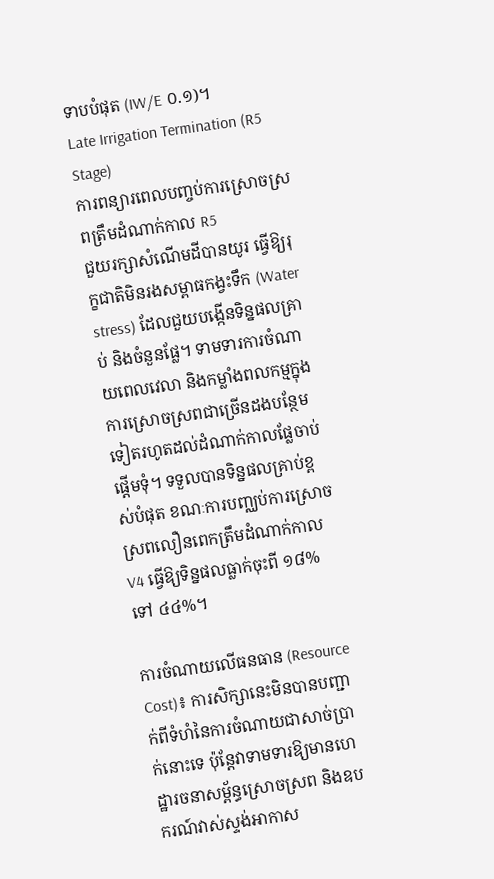ទាបបំផុត (IW/E ០.១)។
Late Irrigation Termination (R5 Stage)
ការពន្យារពេលបញ្ចប់ការស្រោចស្រពត្រឹមដំណាក់កាល R5
ជួយរក្សាសំណើមដីបានយូរ ធ្វើឱ្យរុក្ខជាតិមិនរងសម្ពាធកង្វះទឹក (Water stress) ដែលជួយបង្កើនទិន្នផលគ្រាប់ និងចំនួនផ្លែ។ ទាមទារការចំណាយពេលវេលា និងកម្លាំងពលកម្មក្នុងការស្រោចស្រពជាច្រើនដងបន្ថែមទៀតរហូតដល់ដំណាក់កាលផ្លែចាប់ផ្តើមទុំ។ ទទួលបានទិន្នផលគ្រាប់ខ្ពស់បំផុត ខណៈការបញ្ឈប់ការស្រោចស្រពលឿនពេកត្រឹមដំណាក់កាល V4 ធ្វើឱ្យទិន្នផលធ្លាក់ចុះពី ១៨% ទៅ ៤៤%។

ការចំណាយលើធនធាន (Resource Cost)៖ ការសិក្សានេះមិនបានបញ្ជាក់ពីទំហំនៃការចំណាយជាសាច់ប្រាក់នោះទេ ប៉ុន្តែវាទាមទារឱ្យមានហេដ្ឋារចនាសម្ព័ន្ធស្រោចស្រព និងឧបករណ៍វាស់ស្ទង់អាកាស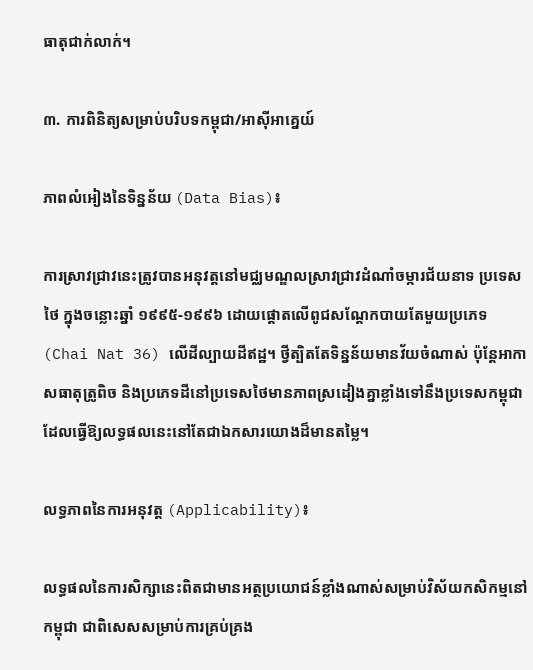ធាតុជាក់លាក់។

៣. ការពិនិត្យសម្រាប់បរិបទកម្ពុជា/អាស៊ីអាគ្នេយ៍

ភាពលំអៀងនៃទិន្នន័យ (Data Bias)៖

ការស្រាវជ្រាវនេះត្រូវបានអនុវត្តនៅមជ្ឈមណ្ឌលស្រាវជ្រាវដំណាំចម្ការជ័យនាទ ប្រទេសថៃ ក្នុងចន្លោះឆ្នាំ ១៩៩៥-១៩៩៦ ដោយផ្តោតលើពូជសណ្តែកបាយតែមួយប្រភេទ (Chai Nat 36) លើដីល្បាយដីឥដ្ឋ។ ថ្វីត្បិតតែទិន្នន័យមានវ័យចំណាស់ ប៉ុន្តែអាកាសធាតុត្រូពិច និងប្រភេទដីនៅប្រទេសថៃមានភាពស្រដៀងគ្នាខ្លាំងទៅនឹងប្រទេសកម្ពុជា ដែលធ្វើឱ្យលទ្ធផលនេះនៅតែជាឯកសារយោងដ៏មានតម្លៃ។

លទ្ធភាពនៃការអនុវត្ត (Applicability)៖

លទ្ធផលនៃការសិក្សានេះពិតជាមានអត្ថប្រយោជន៍ខ្លាំងណាស់សម្រាប់វិស័យកសិកម្មនៅកម្ពុជា ជាពិសេសសម្រាប់ការគ្រប់គ្រង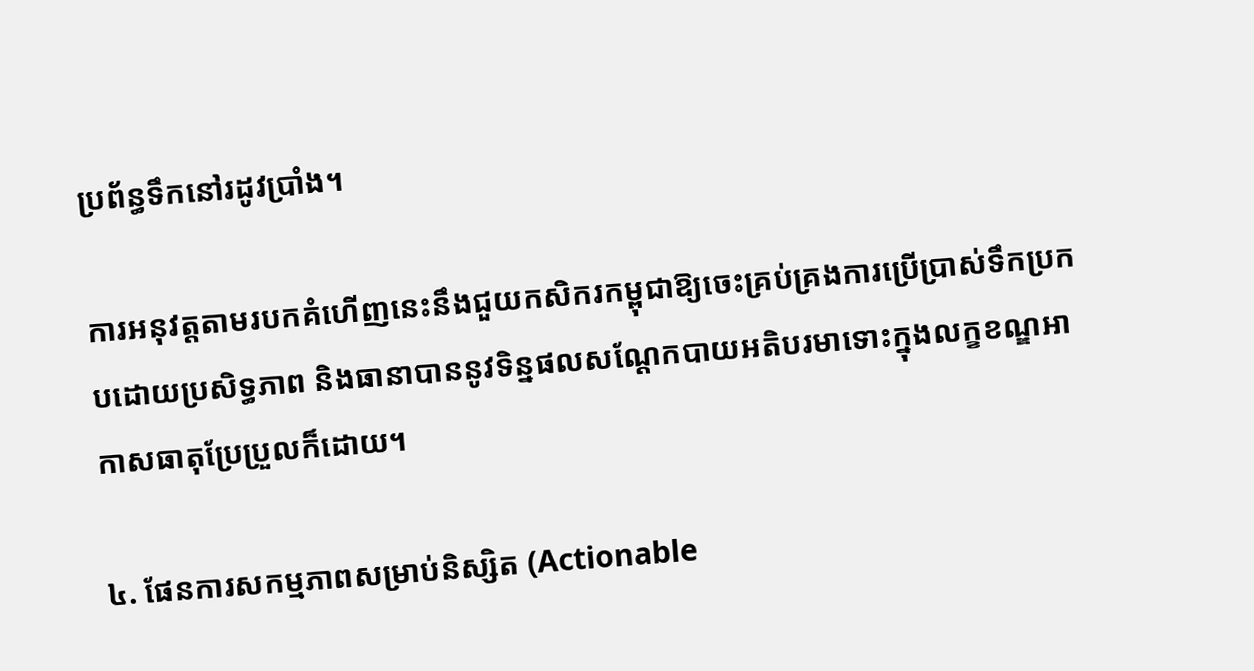ប្រព័ន្ធទឹកនៅរដូវប្រាំង។

ការអនុវត្តតាមរបកគំហើញនេះនឹងជួយកសិករកម្ពុជាឱ្យចេះគ្រប់គ្រងការប្រើប្រាស់ទឹកប្រកបដោយប្រសិទ្ធភាព និងធានាបាននូវទិន្នផលសណ្តែកបាយអតិបរមាទោះក្នុងលក្ខខណ្ឌអាកាសធាតុប្រែប្រួលក៏ដោយ។

៤. ផែនការសកម្មភាពសម្រាប់និស្សិត (Actionable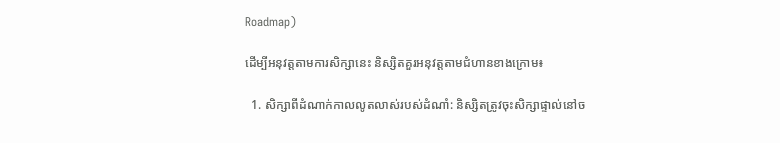Roadmap)

ដើម្បីអនុវត្តតាមការសិក្សានេះ និស្សិតគួរអនុវត្តតាមជំហានខាងក្រោម៖

  1. សិក្សាពីដំណាក់កាលលូតលាស់របស់ដំណាំ: និស្សិតត្រូវចុះសិក្សាផ្ទាល់នៅច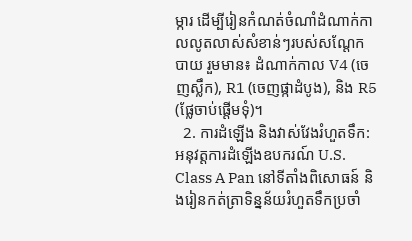ម្ការ ដើម្បីរៀនកំណត់ចំណាំដំណាក់កាលលូតលាស់សំខាន់ៗរបស់សណ្តែកបាយ រួមមាន៖ ដំណាក់កាល V4 (ចេញស្លឹក), R1 (ចេញផ្កាដំបូង), និង R5 (ផ្លែចាប់ផ្តើមទុំ)។
  2. ការដំឡើង និងវាស់វែងរំហួតទឹក: អនុវត្តការដំឡើងឧបករណ៍ U.S. Class A Pan នៅទីតាំងពិសោធន៍ និងរៀនកត់ត្រាទិន្នន័យរំហួតទឹកប្រចាំ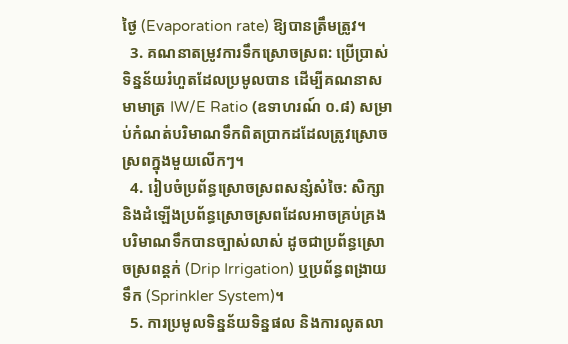ថ្ងៃ (Evaporation rate) ឱ្យបានត្រឹមត្រូវ។
  3. គណនាតម្រូវការទឹកស្រោចស្រព: ប្រើប្រាស់ទិន្នន័យរំហួតដែលប្រមូលបាន ដើម្បីគណនាសមាមាត្រ IW/E Ratio (ឧទាហរណ៍ ០.៨) សម្រាប់កំណត់បរិមាណទឹកពិតប្រាកដដែលត្រូវស្រោចស្រពក្នុងមួយលើកៗ។
  4. រៀបចំប្រព័ន្ធស្រោចស្រពសន្សំសំចៃ: សិក្សា និងដំឡើងប្រព័ន្ធស្រោចស្រពដែលអាចគ្រប់គ្រងបរិមាណទឹកបានច្បាស់លាស់ ដូចជាប្រព័ន្ធស្រោចស្រពន្តក់ (Drip Irrigation) ឬប្រព័ន្ធពង្រាយទឹក (Sprinkler System)។
  5. ការប្រមូលទិន្នន័យទិន្នផល និងការលូតលា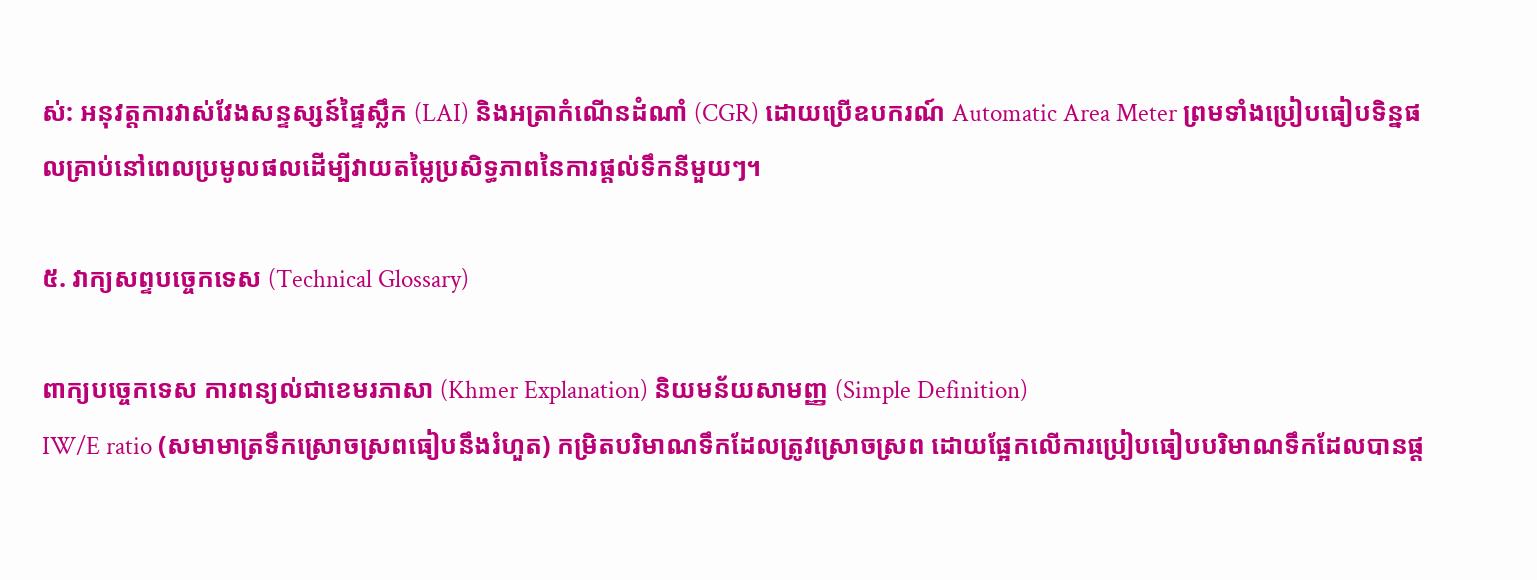ស់: អនុវត្តការវាស់វែងសន្ទស្សន៍ផ្ទៃស្លឹក (LAI) និងអត្រាកំណើនដំណាំ (CGR) ដោយប្រើឧបករណ៍ Automatic Area Meter ព្រមទាំងប្រៀបធៀបទិន្នផលគ្រាប់នៅពេលប្រមូលផលដើម្បីវាយតម្លៃប្រសិទ្ធភាពនៃការផ្តល់ទឹកនីមួយៗ។

៥. វាក្យសព្ទបច្ចេកទេស (Technical Glossary)

ពាក្យបច្ចេកទេស ការពន្យល់ជាខេមរភាសា (Khmer Explanation) និយមន័យសាមញ្ញ (Simple Definition)
IW/E ratio (សមាមាត្រទឹកស្រោចស្រពធៀបនឹងរំហួត) កម្រិតបរិមាណទឹកដែលត្រូវស្រោចស្រព ដោយផ្អែកលើការប្រៀបធៀបបរិមាណទឹកដែលបានផ្ត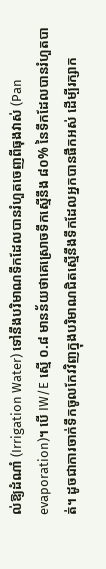ល់ឱ្យដំណាំ (Irrigation Water) ទៅនឹងបរិមាណទឹកដែលបានរំហួតចេញពីធុងវាស់ (Pan evaporation)។ បើ IW/E ស្មើ ០.៨ មានន័យថាគេស្រោចទឹកស្មើនឹង ៨០% នៃទឹកដែលបានរំហួតបាត់។ ដូចជាការចាក់ទឹកចូលកែវវិញក្នុងបរិមាណជិតស្មើនឹងទឹកដែលអ្នកបានផឹកអស់ ដើម្បីរក្សាក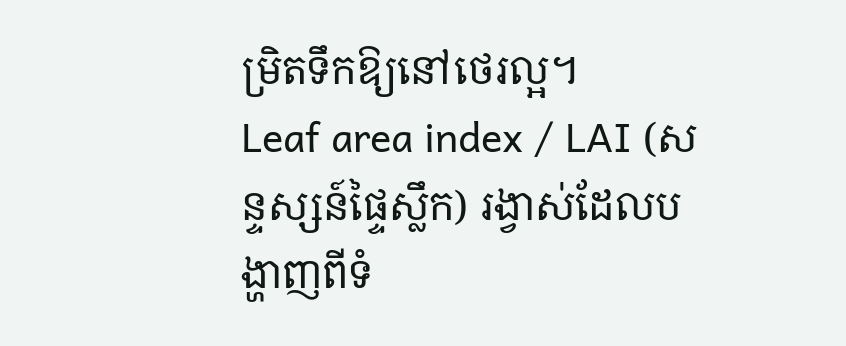ម្រិតទឹកឱ្យនៅថេរល្អ។
Leaf area index / LAI (សន្ទស្សន៍ផ្ទៃស្លឹក) រង្វាស់ដែលបង្ហាញពីទំ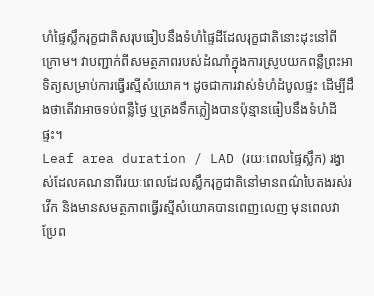ហំផ្ទៃស្លឹករុក្ខជាតិសរុបធៀបនឹងទំហំផ្ទៃដីដែលរុក្ខជាតិនោះដុះនៅពីក្រោម។ វាបញ្ជាក់ពីសមត្ថភាពរបស់ដំណាំក្នុងការស្រូបយកពន្លឺព្រះអាទិត្យសម្រាប់ការធ្វើរស្មីសំយោគ។ ដូចជាការវាស់ទំហំដំបូលផ្ទះ ដើម្បីដឹងថាតើវាអាចទប់ពន្លឺថ្ងៃ ឬត្រងទឹកភ្លៀងបានប៉ុន្មានធៀបនឹងទំហំដីផ្ទះ។
Leaf area duration / LAD (រយៈពេលផ្ទៃស្លឹក) រង្វាស់ដែលគណនាពីរយៈពេលដែលស្លឹករុក្ខជាតិនៅមានពណ៌បៃតងរស់រវើក និងមានសមត្ថភាពធ្វើរស្មីសំយោគបានពេញលេញ មុនពេលវាប្រែព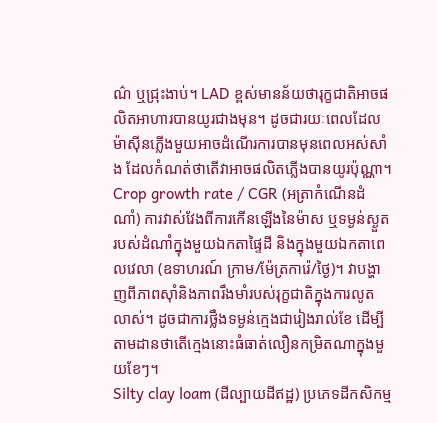ណ៌ ឬជ្រុះងាប់។ LAD ខ្ពស់មានន័យថារុក្ខជាតិអាចផលិតអាហារបានយូរជាងមុន។ ដូចជារយៈពេលដែលម៉ាស៊ីនភ្លើងមួយអាចដំណើរការបានមុនពេលអស់សាំង ដែលកំណត់ថាតើវាអាចផលិតភ្លើងបានយូរប៉ុណ្ណា។
Crop growth rate / CGR (អត្រាកំណើនដំណាំ) ការវាស់វែងពីការកើនឡើងនៃម៉ាស ឬទម្ងន់ស្ងួតរបស់ដំណាំក្នុងមួយឯកតាផ្ទៃដី និងក្នុងមួយឯកតាពេលវេលា (ឧទាហរណ៍ ក្រាម/ម៉ែត្រការ៉េ/ថ្ងៃ)។ វាបង្ហាញពីភាពស៊ាំនិងភាពរឹងមាំរបស់រុក្ខជាតិក្នុងការលូតលាស់។ ដូចជាការថ្លឹងទម្ងន់ក្មេងជារៀងរាល់ខែ ដើម្បីតាមដានថាតើក្មេងនោះធំធាត់លឿនកម្រិតណាក្នុងមួយខែៗ។
Silty clay loam (ដីល្បាយដីឥដ្ឋ) ប្រភេទដីកសិកម្ម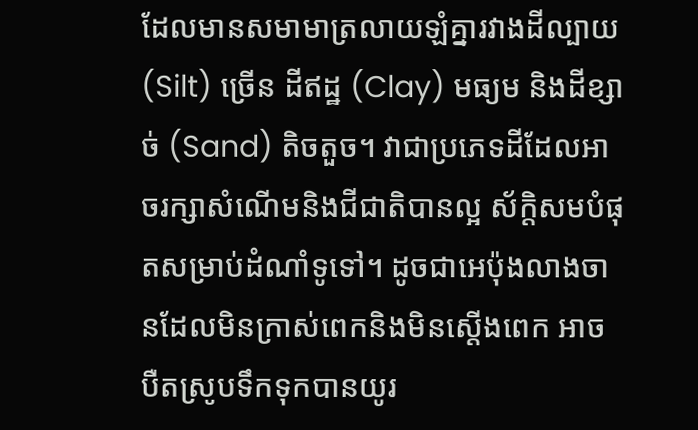ដែលមានសមាមាត្រលាយឡំគ្នារវាងដីល្បាយ (Silt) ច្រើន ដីឥដ្ឋ (Clay) មធ្យម និងដីខ្សាច់ (Sand) តិចតួច។ វាជាប្រភេទដីដែលអាចរក្សាសំណើមនិងជីជាតិបានល្អ ស័ក្តិសមបំផុតសម្រាប់ដំណាំទូទៅ។ ដូចជាអេប៉ុងលាងចានដែលមិនក្រាស់ពេកនិងមិនស្តើងពេក អាចបឺតស្រូបទឹកទុកបានយូរ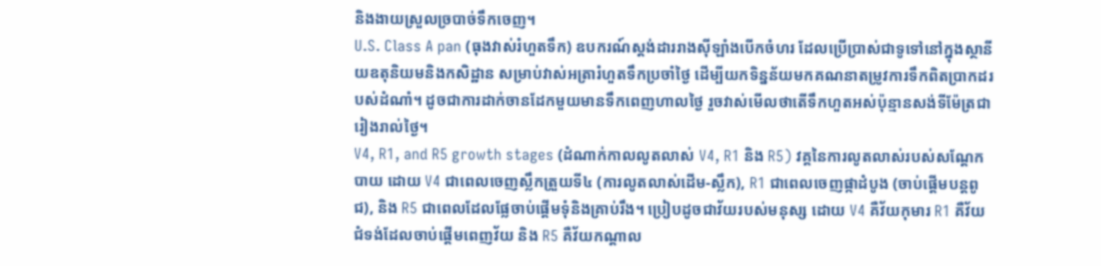និងងាយស្រួលច្របាច់ទឹកចេញ។
U.S. Class A pan (ធុងវាស់រំហួតទឹក) ឧបករណ៍ស្តង់ដាររាងស៊ីឡាំងបើកចំហរ ដែលប្រើប្រាស់ជាទូទៅនៅក្នុងស្ថានីយឧតុនិយមនិងកសិដ្ឋាន សម្រាប់វាស់អត្រារំហួតទឹកប្រចាំថ្ងៃ ដើម្បីយកទិន្នន័យមកគណនាតម្រូវការទឹកពិតប្រាកដរបស់ដំណាំ។ ដូចជាការដាក់ចានដែកមួយមានទឹកពេញហាលថ្ងៃ រួចវាស់មើលថាតើទឹកហួតអស់ប៉ុន្មានសង់ទីម៉ែត្រជារៀងរាល់ថ្ងៃ។
V4, R1, and R5 growth stages (ដំណាក់កាលលូតលាស់ V4, R1 និង R5) វគ្គនៃការលូតលាស់របស់សណ្តែកបាយ ដោយ V4 ជាពេលចេញស្លឹកត្រួយទី៤ (ការលូតលាស់ដើម-ស្លឹក), R1 ជាពេលចេញផ្កាដំបូង (ចាប់ផ្តើមបន្តពូជ), និង R5 ជាពេលដែលផ្លែចាប់ផ្តើមទុំនិងគ្រាប់រឹង។ ប្រៀបដូចជាវ័យរបស់មនុស្ស ដោយ V4 គឺវ័យកុមារ R1 គឺវ័យជំទង់ដែលចាប់ផ្តើមពេញវ័យ និង R5 គឺវ័យកណ្តាល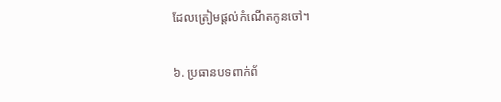ដែលត្រៀមផ្តល់កំណើតកូនចៅ។

៦. ប្រធានបទពាក់ព័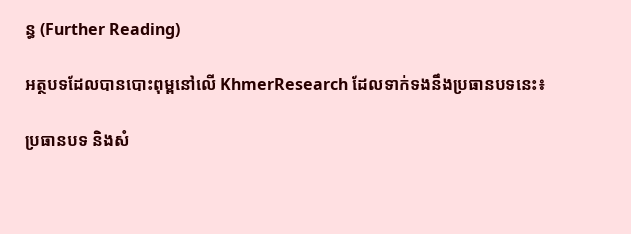ន្ធ (Further Reading)

អត្ថបទដែលបានបោះពុម្ពនៅលើ KhmerResearch ដែលទាក់ទងនឹងប្រធានបទនេះ៖

ប្រធានបទ និងសំ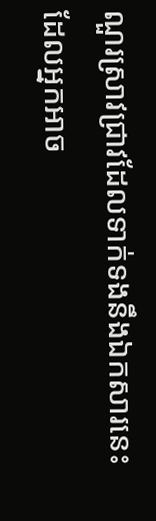ណួរស្រាវជ្រាវដែលទាក់ទងនឹងឯកសារនេះ ដែលអ្នកអាច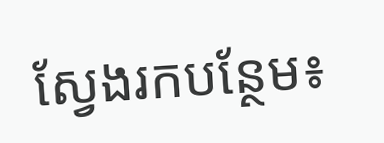ស្វែងរកបន្ថែម៖